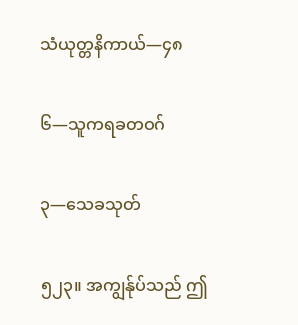သံယုတ္တနိကာယ်—၄၈

၆—သူကရခတဝဂ်

၃—သေခသုတ်

၅၂၃။ အကျွန်ုပ်သည် ဤ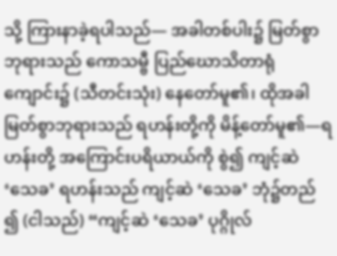သို့ ကြားနာခဲ့ရပါသည်— အခါတစ်ပါး၌ မြတ်စွာဘုရားသည် ကောသမ္ဗီ ပြည်ဃောသိတာရုံကျောင်း၌ (သီတင်းသုံး) နေတော်မူ၏၊ ထိုအခါ မြတ်စွာဘုရားသည် ရဟန်းတို့ကို မိန့်တော်မူ၏—ရဟန်းတို့ အကြောင်းပရိယာယ်ကို စွဲ၍ ကျင့်ဆဲ ‘သေခ’ ရဟန်းသည် ကျင့်ဆဲ ‘သေခ’ ဘုံ၌တည် ၍ (ငါသည်) “ကျင့်ဆဲ ‘သေခ’ ပုဂ္ဂိုလ်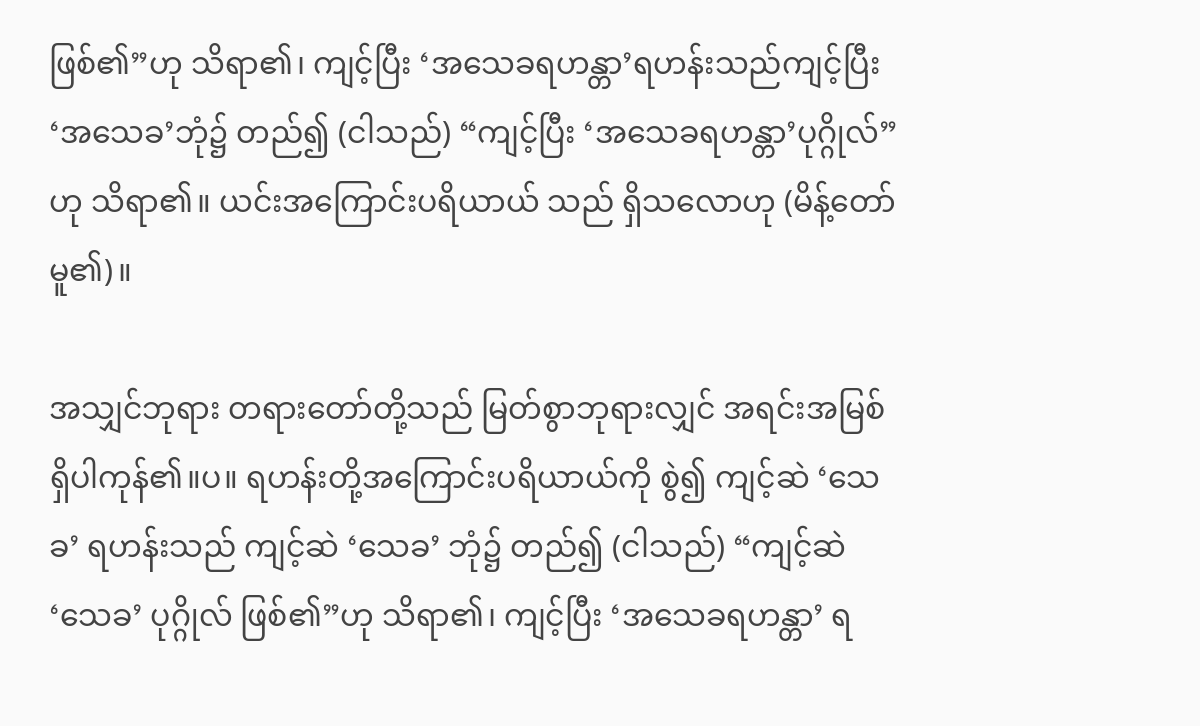ဖြစ်၏”ဟု သိရာ၏၊ ကျင့်ပြီး ‘အသေခရဟန္တာ’ရဟန်းသည်ကျင့်ပြီး ‘အသေခ’ဘုံ၌ တည်၍ (ငါသည်) “ကျင့်ပြီး ‘အသေခရဟန္တာ’ပုဂ္ဂိုလ်”ဟု သိရာ၏။ ယင်းအကြောင်းပရိယာယ် သည် ရှိသလောဟု (မိန့်တော်မူ၏)။

အသျှင်ဘုရား တရားတော်တို့သည် မြတ်စွာဘုရားလျှင် အရင်းအမြစ် ရှိပါကုန်၏။ပ။ ရဟန်းတို့အကြောင်းပရိယာယ်ကို စွဲ၍ ကျင့်ဆဲ ‘သေခ’ ရဟန်းသည် ကျင့်ဆဲ ‘သေခ’ ဘုံ၌ တည်၍ (ငါသည်) “ကျင့်ဆဲ ‘သေခ’ ပုဂ္ဂိုလ် ဖြစ်၏”ဟု သိရာ၏၊ ကျင့်ပြီး ‘အသေခရဟန္တာ’ ရ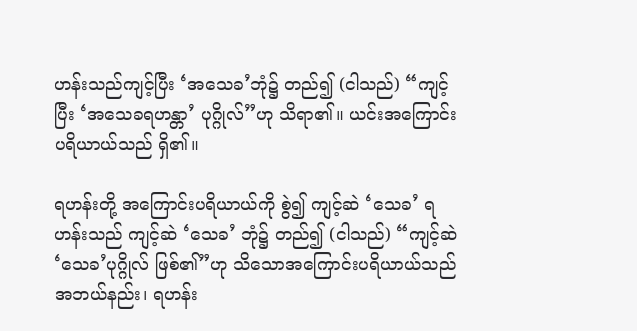ဟန်းသည်ကျင့်ပြီး ‘အသေခ’ဘုံ၌ တည်၍ (ငါသည်) “ကျင့်ပြီး ‘အသေခရဟန္တာ’ ပုဂ္ဂိုလ်”ဟု သိရာ၏။ ယင်းအကြောင်းပရိယာယ်သည် ရှိ၏။

ရဟန်းတို့ အကြောင်းပရိယာယ်ကို စွဲ၍ ကျင့်ဆဲ ‘သေခ’ ရဟန်းသည် ကျင့်ဆဲ ‘သေခ’ ဘုံ၌ တည်၍ (ငါသည်) “ကျင့်ဆဲ ‘သေခ’ပုဂ္ဂိုလ် ဖြစ်၏”ဟု သိသောအကြောင်းပရိယာယ်သည် အဘယ်နည်း၊ ရဟန်း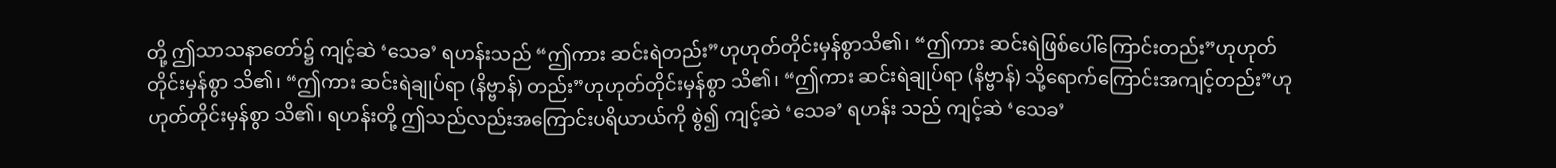တို့ ဤသာသနာတော်၌ ကျင့်ဆဲ ‘သေခ’ ရဟန်းသည် “ဤကား ဆင်းရဲတည်း”ဟုဟုတ်တိုင်းမှန်စွာသိ၏၊ “ဤကား ဆင်းရဲဖြစ်ပေါ်ကြောင်းတည်း”ဟုဟုတ်တိုင်းမှန်စွာ သိ၏၊ “ဤကား ဆင်းရဲချုပ်ရာ (နိဗ္ဗာန်) တည်း”ဟုဟုတ်တိုင်းမှန်စွာ သိ၏၊ “ဤကား ဆင်းရဲချုပ်ရာ (နိဗ္ဗာန်) သို့ရောက်ကြောင်းအကျင့်တည်း”ဟုဟုတ်တိုင်းမှန်စွာ သိ၏၊ ရဟန်းတို့ ဤသည်လည်းအကြောင်းပရိယာယ်ကို စွဲ၍ ကျင့်ဆဲ ‘သေခ’ ရဟန်း သည် ကျင့်ဆဲ ‘သေခ’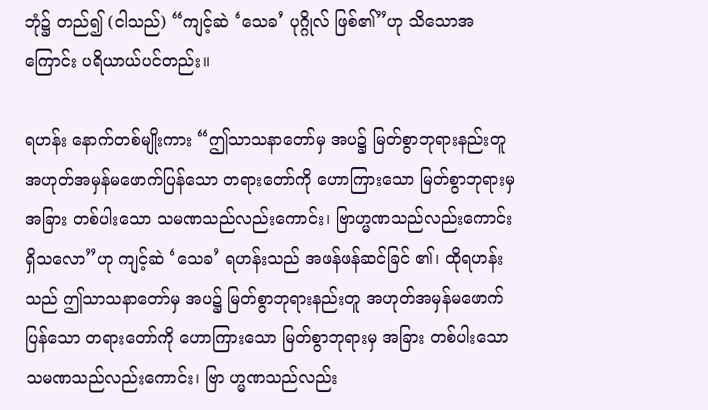ဘုံ၌ တည်၍ (ငါသည်) “ကျင့်ဆဲ ‘သေခ’ ပုဂ္ဂိုလ် ဖြစ်၏”ဟု သိသောအကြောင်း ပရိယာယ်ပင်တည်း။

ရဟန်း နောက်တစ်မျိုးကား “ဤသာသနာတော်မှ အပ၌ မြတ်စွာဘုရားနည်းတူ အဟုတ်အမှန်မဖောက်ပြန်သော တရားတော်ကို ဟောကြားသော မြတ်စွာဘုရားမှ အခြား တစ်ပါးသော သမဏသည်လည်းကောင်း၊ ဗြာဟ္မဏသည်လည်းကောင်း ရှိသလော”ဟု ကျင့်ဆဲ ‘သေခ’ ရဟန်းသည် အဖန်ဖန်ဆင်ခြင် ၏၊ ထိုရဟန်းသည် ဤသာသနာတော်မှ အပ၌ မြတ်စွာဘုရားနည်းတူ အဟုတ်အမှန်မဖောက်ပြန်သော တရားတော်ကို ဟောကြားသော မြတ်စွာဘုရားမှ အခြား တစ်ပါးသောသမဏသည်လည်းကောင်း၊ ဗြာ ဟ္မဏသည်လည်း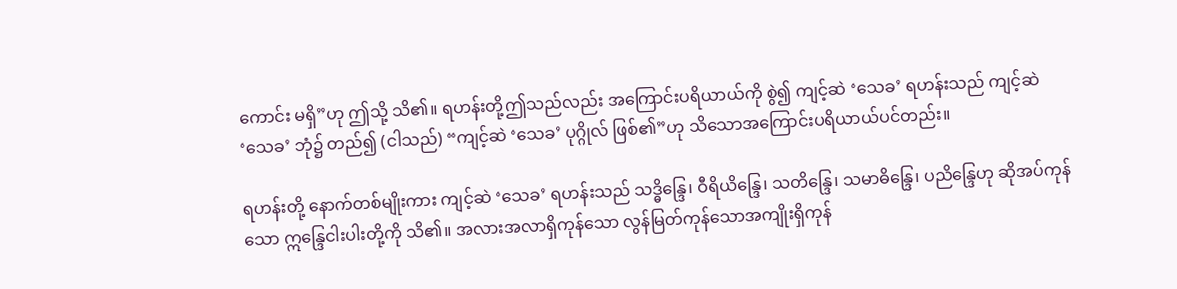ကောင်း မရှိ”ဟု ဤသို့ သိ၏။ ရဟန်းတို့ဤသည်လည်း အကြောင်းပရိယာယ်ကို စွဲ၍ ကျင့်ဆဲ ‘သေခ’ ရဟန်းသည် ကျင့်ဆဲ ‘သေခ’ ဘုံ၌ တည်၍ (ငါသည်) “ကျင့်ဆဲ ‘သေခ’ ပုဂ္ဂိုလ် ဖြစ်၏”ဟု သိသောအကြောင်းပရိယာယ်ပင်တည်း။

ရဟန်းတို့ နောက်တစ်မျိုးကား ကျင့်ဆဲ ‘သေခ’ ရဟန်းသည် သဒ္ဓိန္ဒြေ၊ ဝီရိယိန္ဒြေ၊ သတိန္ဒြေ၊ သမာဓိန္ဒြေ၊ ပညိန္ဒြေဟု ဆိုအပ်ကုန်သော ဣန္ဒြေငါးပါးတို့ကို သိ၏။ အလားအလာရှိကုန်သော လွန်မြတ်ကုန်သောအကျိုးရှိကုန်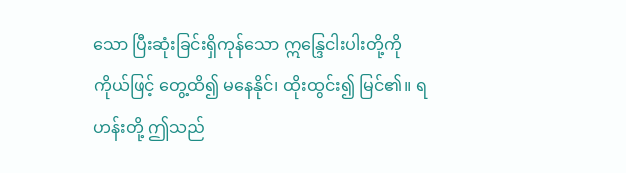သော ပြီးဆုံးခြင်းရှိကုန်သော ဣန္ဒြေငါးပါးတို့ကို ကိုယ်ဖြင့် တွေ့ထိ၍ မနေနိုင်၊ ထိုးထွင်း၍ မြင်၏။ ရဟန်းတို့ ဤသည်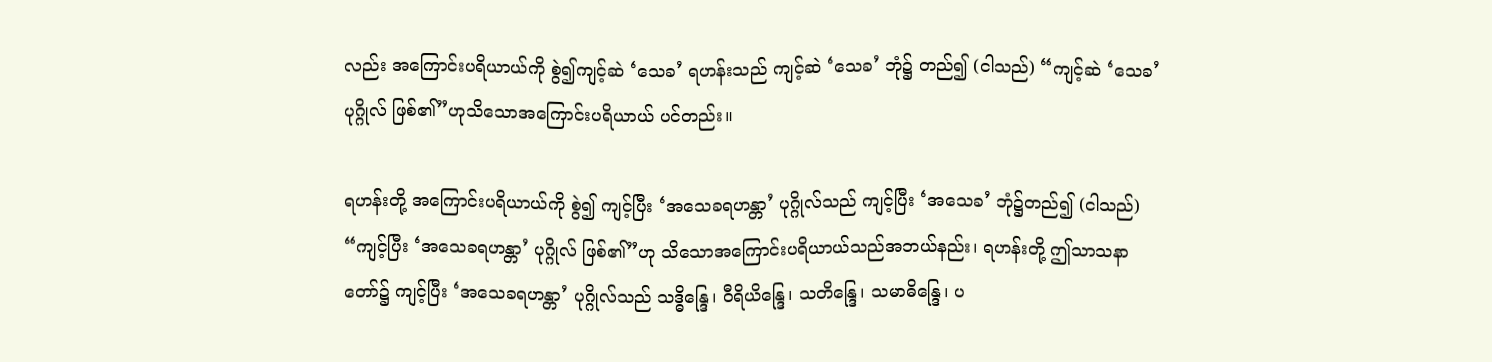လည်း အကြောင်းပရိယာယ်ကို စွဲ၍ကျင့်ဆဲ ‘သေခ’ ရဟန်းသည် ကျင့်ဆဲ ‘သေခ’ ဘုံ၌ တည်၍ (ငါသည်) “ကျင့်ဆဲ ‘သေခ’ ပုဂ္ဂိုလ် ဖြစ်၏”ဟုသိသောအကြောင်းပရိယာယ် ပင်တည်း။

ရဟန်းတို့ အကြောင်းပရိယာယ်ကို စွဲ၍ ကျင့်ပြီး ‘အသေခရဟန္တာ’ ပုဂ္ဂိုလ်သည် ကျင့်ပြီး ‘အသေခ’ ဘုံ၌တည်၍ (ငါသည်) “ကျင့်ပြီး ‘အသေခရဟန္တာ’ ပုဂ္ဂိုလ် ဖြစ်၏”ဟု သိသောအကြောင်းပရိယာယ်သည်အဘယ်နည်း၊ ရဟန်းတို့ ဤသာသနာတော်၌ ကျင့်ပြီး ‘အသေခရဟန္တာ’ ပုဂ္ဂိုလ်သည် သဒ္ဓိန္ဒြေ၊ ဝီရိယိန္ဒြေ၊ သတိန္ဒြေ၊ သမာဓိန္ဒြေ၊ ပ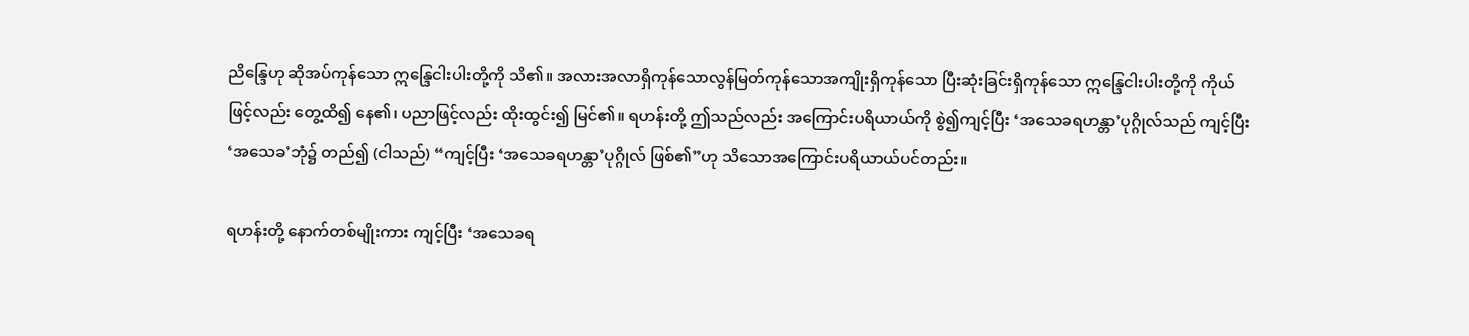ညိန္ဒြေဟု ဆိုအပ်ကုန်သော ဣန္ဒြေငါးပါးတို့ကို သိ၏။ အလားအလာရှိကုန်သောလွန်မြတ်ကုန်သောအကျိုးရှိကုန်သော ပြီးဆုံးခြင်းရှိကုန်သော ဣန္ဒြေငါးပါးတို့ကို ကိုယ်ဖြင့်လည်း တွေ့ထိ၍ နေ၏၊ ပညာဖြင့်လည်း ထိုးထွင်း၍ မြင်၏။ ရဟန်းတို့ ဤသည်လည်း အကြောင်းပရိယာယ်ကို စွဲ၍ကျင့်ပြီး ‘အသေခရဟန္တာ’ပုဂ္ဂိုလ်သည် ကျင့်ပြီး ‘အသေခ’ဘုံ၌ တည်၍ (ငါသည်) “ကျင့်ပြီး ‘အသေခရဟန္တာ’ပုဂ္ဂိုလ် ဖြစ်၏”ဟု သိသောအကြောင်းပရိယာယ်ပင်တည်း။

ရဟန်းတို့ နောက်တစ်မျိုးကား ကျင့်ပြီး ‘အသေခရ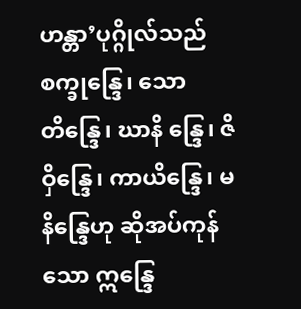ဟန္တာ’ပုဂ္ဂိုလ်သည် စက္ခုန္ဒြေ၊ သောတိန္ဒြေ၊ ဃာနိ န္ဒြေ၊ ဇိဝှိန္ဒြေ၊ ကာယိန္ဒြေ၊ မနိန္ဒြေဟု ဆိုအပ်ကုန်သော ဣန္ဒြေ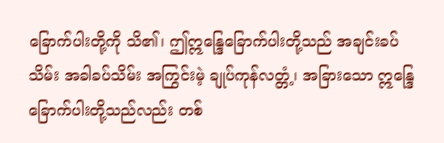ခြောက်ပါးတို့ကို သိ၏၊ ဤဣန္ဒြေခြောက်ပါးတို့သည် အချင်းခပ်သိမ်း အခါခပ်သိမ်း အကြွင်းမဲ့ ချုပ်ကုန်လတ္တံ့၊ အခြားသော ဣန္ဒြေခြောက်ပါးတို့သည်လည်း တစ်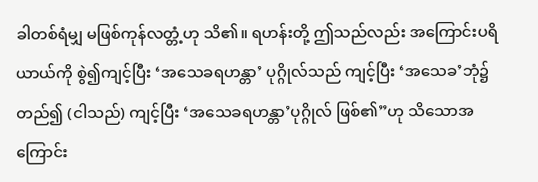ခါတစ်ရံမျှ မဖြစ်ကုန်လတ္တံ့ဟု သိ၏။ ရဟန်းတို့ ဤသည်လည်း အကြောင်းပရိယာယ်ကို စွဲ၍ကျင့်ပြီး ‘အသေခရဟန္တာ’ ပုဂ္ဂိုလ်သည် ကျင့်ပြီး ‘အသေခ’ဘုံ၌ တည်၍ (ငါသည်) ကျင့်ပြီး ‘အသေခရဟန္တာ’ပုဂ္ဂိုလ် ဖြစ်၏”ဟု သိသောအကြောင်း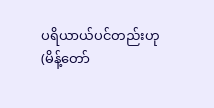ပရိယာယ်ပင်တည်းဟု (မိန့်တော်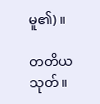မူ၏)။

တတိယသုတ်။